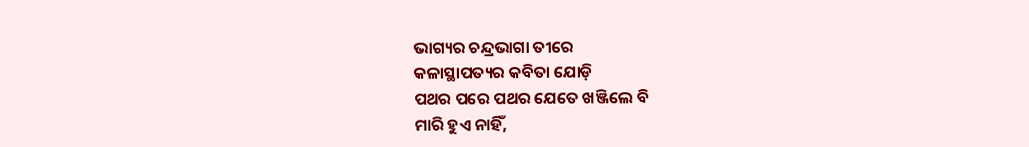ଭାଗ୍ୟର ଚନ୍ଦ୍ରଭାଗା ତୀରେ
କଳାସ୍ଥାପତ୍ୟର କବିତା ଯୋଡ଼ି
ପଥର ପରେ ପଥର ଯେତେ ଖଞ୍ଜିଲେ ବି
ମାରି ହୁଏ ନାହିଁ,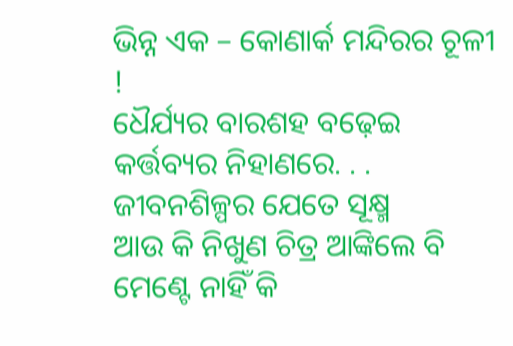ଭିନ୍ନ ଏକ – କୋଣାର୍କ ମନ୍ଦିରର ଚୂଳୀ !
ଧୈର୍ଯ୍ୟର ବାରଶହ ବଢ଼େଇ
କର୍ତ୍ତବ୍ୟର ନିହାଣରେ. . .
ଜୀବନଶିଳ୍ପର ଯେତେ ସୂକ୍ଷ୍ମ
ଆଉ କି ନିଖୁଣ ଚିତ୍ର ଆଙ୍କିଲେ ବି
ମେଣ୍ଟେ ନାହିଁ କି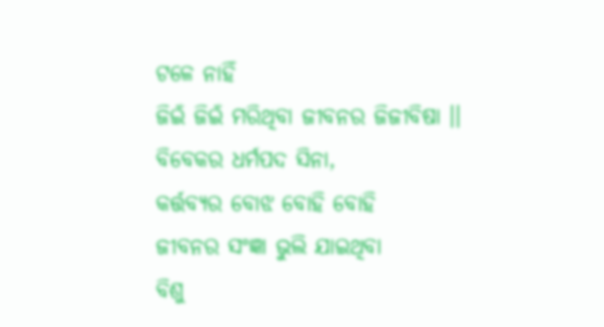ଟଳେ ନାହିଁ
ଜିଇଁ ଜିଇଁ ମରିଥିବା ଜୀବନର ଜିଜୀବିଷା ।।
ବିବେକର ଧର୍ମପଦ ସିନା,
କର୍ତ୍ତବ୍ୟର ବୋଝ ବୋହି ବୋହି
ଜୀବନର ସଂଜ୍ଞା ଭୁଲି ଯାଇଥିବା
ବିଶୁ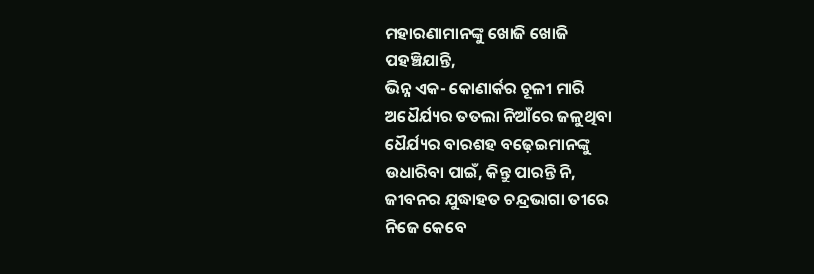ମହାରଣାମାନଙ୍କୁ ଖୋଜି ଖୋଜି
ପହଞ୍ଚିଯାନ୍ତି,
ଭିନ୍ନ ଏକ- କୋଣାର୍କର ଚୂଳୀ ମାରି
ଅଧୈର୍ଯ୍ୟର ତତଲା ନିଆଁରେ ଜଳୁଥିବା
ଧୈର୍ଯ୍ୟର ବାରଶହ ବଢ଼େଇମାନଙ୍କୁ
ଉଧାରିବା ପାଇଁ, କିନ୍ତୁ ପାରନ୍ତି ନି,
ଜୀବନର ଯୁଦ୍ଧାହତ ଚନ୍ଦ୍ରଭାଗା ତୀରେ
ନିଜେ କେବେ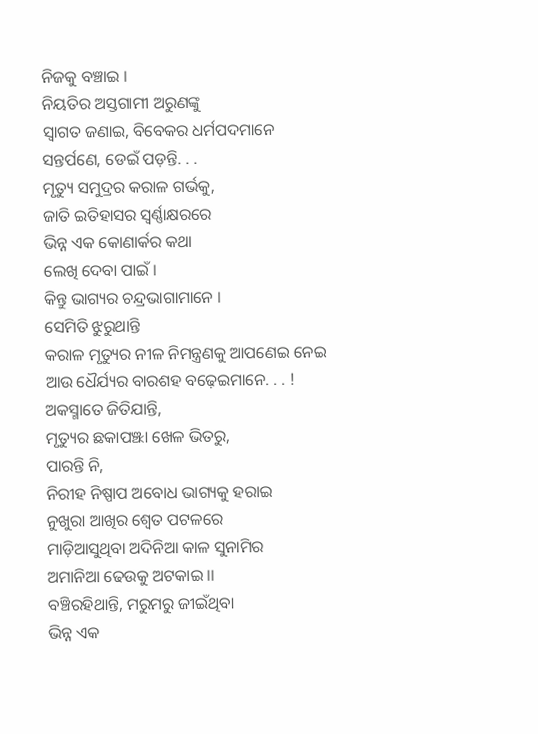ନିଜକୁ ବଞ୍ଚାଇ ।
ନିୟତିର ଅସ୍ତଗାମୀ ଅରୁଣଙ୍କୁ
ସ୍ୱାଗତ ଜଣାଇ, ବିବେକର ଧର୍ମପଦମାନେ
ସନ୍ତର୍ପଣେ, ଡେଇଁ ପଡ଼ନ୍ତି. . .
ମୃତ୍ୟୁ ସମୁଦ୍ରର କରାଳ ଗର୍ଭକୁ,
ଜାତି ଇତିହାସର ସ୍ୱର୍ଣ୍ଣାକ୍ଷରରେ
ଭିନ୍ନ ଏକ କୋଣାର୍କର କଥା
ଲେଖି ଦେବା ପାଇଁ ।
କିନ୍ତୁ ଭାଗ୍ୟର ଚନ୍ଦ୍ରଭାଗାମାନେ ।
ସେମିତି ଝୁରୁଥାନ୍ତି
କରାଳ ମୃତ୍ୟୁର ନୀଳ ନିମନ୍ତ୍ରଣକୁ ଆପଣେଇ ନେଇ
ଆଉ ଧୈର୍ଯ୍ୟର ବାରଶହ ବଢ଼େଇମାନେ. . . !
ଅକସ୍ମାତେ ଜିତିଯାନ୍ତି,
ମୃତ୍ୟୁର ଛକାପଞ୍ଝା ଖେଳ ଭିତରୁ,
ପାରନ୍ତି ନି,
ନିରୀହ ନିଷ୍ପାପ ଅବୋଧ ଭାଗ୍ୟକୁ ହରାଇ
ନୁଖୁରା ଆଖିର ଶ୍ୱେତ ପଟଳରେ
ମାଡ଼ିଆସୁଥିବା ଅଦିନିଆ କାଳ ସୁନାମିର
ଅମାନିଆ ଢେଉକୁ ଅଟକାଇ ।।
ବଞ୍ଚିରହିଥାନ୍ତି, ମରୁମରୁ ଜୀଇଁଥିବା
ଭିନ୍ନ ଏକ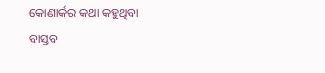କୋଣାର୍କର କଥା କହୁଥିବା
ବାସ୍ତବ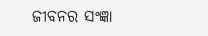ଜୀବନର ସଂଜ୍ଞା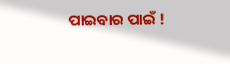ପାଇବାର ପାଇଁ !